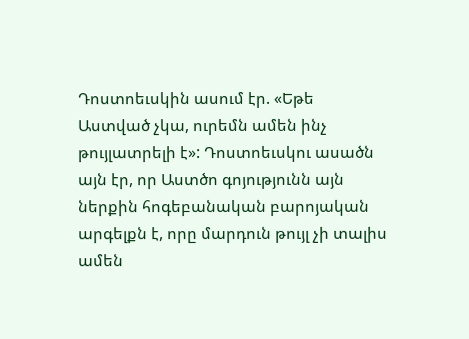Դոստոեւսկին ասում էր. «Եթե Աստված չկա, ուրեմն ամեն ինչ թույլատրելի է»: Դոստոեւսկու ասածն այն էր, որ Աստծո գոյությունն այն ներքին հոգեբանական բարոյական արգելքն է, որը մարդուն թույլ չի տալիս ամեն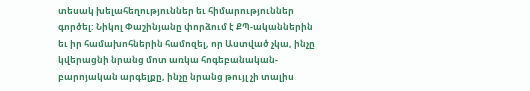տեսակ խելահեղություններ եւ հիմարություններ գործել: Նիկոլ Փաշինյանը փորձում է ՔՊ-ականներին եւ իր համախոհներին համոզել, որ Աստված չկա, ինչը կվերացնի նրանց մոտ առկա հոգեբանական-բարոյական արգելքը, ինչը նրանց թույլ չի տալիս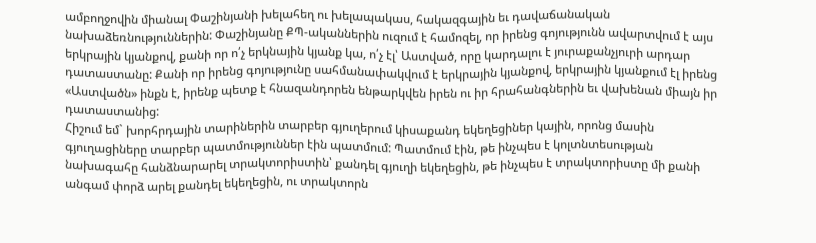ամբողջովին միանալ Փաշինյանի խելահեղ ու խելապակաս, հակազգային եւ դավաճանական նախաձեռնություններին: Փաշինյանը ՔՊ-ականներին ուզում է համոզել, որ իրենց գոյությունն ավարտվում է այս երկրային կյանքով, քանի որ ո՛չ երկնային կյանք կա, ո՛չ էլ՝ Աստված, որը կարդալու է յուրաքանչյուրի արդար դատաստանը: Քանի որ իրենց գոյությունը սահմանափակվում է երկրային կյանքով, երկրային կյանքում էլ իրենց «Աստվածն» ինքն է, իրենք պետք է հնազանդորեն ենթարկվեն իրեն ու իր հրահանգներին եւ վախենան միայն իր դատաստանից:
Հիշում եմ` խորհրդային տարիներին տարբեր գյուղերում կիսաքանդ եկեղեցիներ կային, որոնց մասին գյուղացիները տարբեր պատմություններ էին պատմում: Պատմում էին, թե ինչպես է կոլտնտեսության նախագահը հանձնարարել տրակտորիստին՝ քանդել գյուղի եկեղեցին, թե ինչպես է տրակտորիստը մի քանի անգամ փորձ արել քանդել եկեղեցին, ու տրակտորն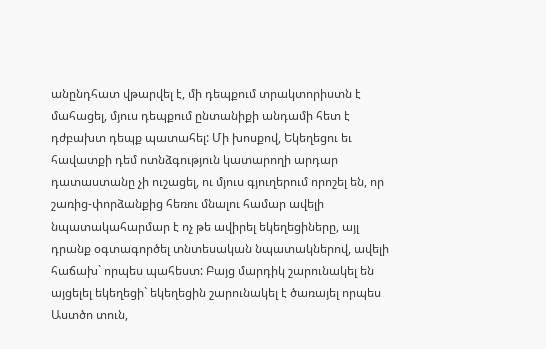անընդհատ վթարվել է, մի դեպքում տրակտորիստն է մահացել, մյուս դեպքում ընտանիքի անդամի հետ է դժբախտ դեպք պատահել: Մի խոսքով, Եկեղեցու եւ հավատքի դեմ ոտնձգություն կատարողի արդար դատաստանը չի ուշացել, ու մյուս գյուղերում որոշել են, որ շառից-փորձանքից հեռու մնալու համար ավելի նպատակահարմար է ոչ թե ավիրել եկեղեցիները, այլ դրանք օգտագործել տնտեսական նպատակներով, ավելի հաճախ` որպես պահեստ: Բայց մարդիկ շարունակել են այցելել եկեղեցի` եկեղեցին շարունակել է ծառայել որպես Աստծո տուն,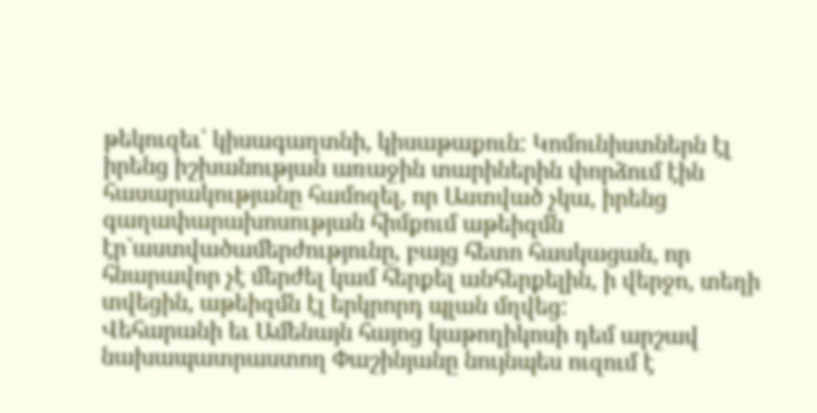թեկուզեւ՝ կիսագաղտնի, կիսաթաքուն: Կոմունիստներն էլ իրենց իշխանության առաջին տարիներին փորձում էին հասարակությանը համոզել, որ Աստված չկա, իրենց գաղափարախոսության հիմքում աթեիզմն էր`աստվածամերժությունը, բայց հետո հասկացան, որ հնարավոր չէ մերժել կամ հերքել անհերքելին, ի վերջո, տեղի տվեցին, աթեիզմն էլ երկրորդ պլան մղվեց:
Վեհարանի եւ Ամենայն հայոց կաթողիկոսի դեմ արշավ նախապատրաստող Փաշինյանը նույնպես ուզում է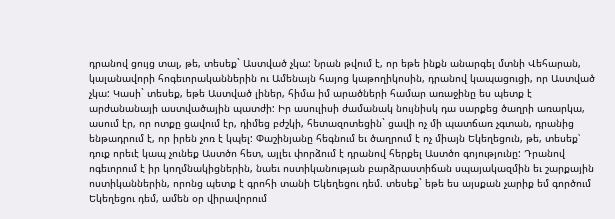դրանով ցույց տալ, թե, տեսեք` Աստված չկա: Նրան թվում է, որ եթե ինքն անարգել մտնի Վեհարան, կալանավորի հոգեւորականներին ու Ամենայն հայոց կաթողիկոսին, դրանով կապացուցի, որ Աստված չկա: Կասի` տեսեք, եթե Աստված լիներ, հիմա իմ արածների համար առաջինը ես պետք է արժանանայի աստվածային պատժի: Իր ասուլիսի ժամանակ նույնիսկ դա սարքեց ծաղրի առարկա, ասում էր, որ ոտքը ցավում էր, դիմեց բժշկի, հետազոտեցին` ցավի ոչ մի պատճառ չգտան, դրանից ենթադրում է, որ իրեն չոռ է կպել: Փաշինյանը հեգնում եւ ծաղրում է ոչ միայն Եկեղեցուն, թե, տեսեք՝ դուք որեւէ կապ չունեք Աստծո հետ, այլեւ փորձում է դրանով հերքել Աստծո գոյությունը: Դրանով ոգեւորում է իր կողմնակիցներին, նաեւ ոստիկանության բարձրաստիճան սպայակազմին եւ շարքային ոստիկաններին, որոնց պետք է գրոհի տանի Եկեղեցու դեմ. տեսեք` եթե ես այսքան չարիք եմ գործում Եկեղեցու դեմ, ամեն օր վիրավորում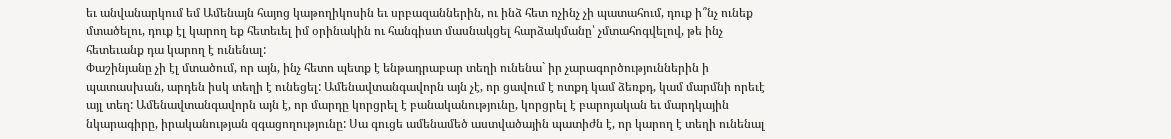եւ անվանարկում եմ Ամենայն հայոց կաթողիկոսին եւ սրբազաններին, ու ինձ հետ ոչինչ չի պատահում, դուք ի՞նչ ունեք մտածելու, դուք էլ կարող եք հետեւել իմ օրինակին ու հանգիստ մասնակցել հարձակմանը՝ չմտահոգվելով, թե ինչ հետեւանք դա կարող է ունենալ:
Փաշինյանը չի էլ մտածում, որ այն, ինչ հետո պետք է ենթադրաբար տեղի ունենա` իր չարագործություններին ի պատասխան, արդեն իսկ տեղի է ունեցել: Ամենավտանգավորն այն չէ, որ ցավում է ոտքդ կամ ձեռքդ, կամ մարմնի որեւէ այլ տեղ: Ամենավտանգավորն այն է, որ մարդը կորցրել է բանականությունը, կորցրել է բարոյական եւ մարդկային նկարագիրը, իրականության զգացողությունը: Սա գուցե ամենամեծ աստվածային պատիժն է, որ կարող է տեղի ունենալ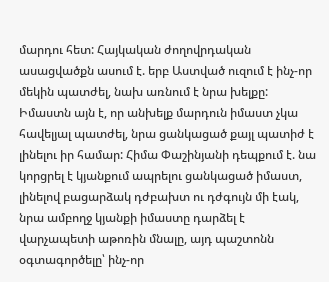մարդու հետ: Հայկական ժողովրդական ասացվածքն ասում է. երբ Աստված ուզում է ինչ-որ մեկին պատժել, նախ առնում է նրա խելքը: Իմաստն այն է, որ անխելք մարդուն իմաստ չկա հավելյալ պատժել, նրա ցանկացած քայլ պատիժ է լինելու իր համար: Հիմա Փաշինյանի դեպքում է. նա կորցրել է կյանքում ապրելու ցանկացած իմաստ, լինելով բացարձակ դժբախտ ու դժգույն մի էակ, նրա ամբողջ կյանքի իմաստը դարձել է վարչապետի աթոռին մնալը, այդ պաշտոնն օգտագործելը՝ ինչ-որ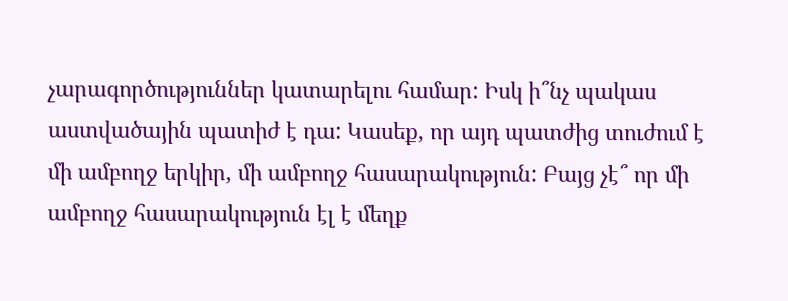չարագործություններ կատարելու համար: Իսկ ի՞նչ պակաս աստվածային պատիժ է դա: Կասեք, որ այդ պատժից տուժում է մի ամբողջ երկիր, մի ամբողջ հասարակություն: Բայց չէ՞ որ մի ամբողջ հասարակություն էլ է մեղք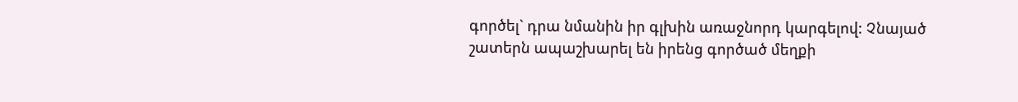գործել` դրա նմանին իր գլխին առաջնորդ կարգելով: Չնայած շատերն ապաշխարել են իրենց գործած մեղքի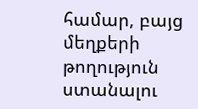համար, բայց մեղքերի թողություն ստանալու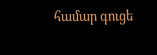համար գուցե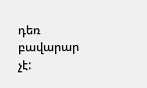դեռ բավարար չէ: